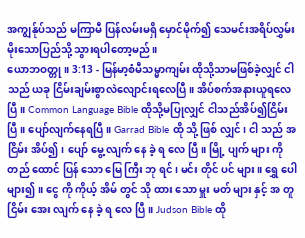အကျွန်ုပ်သည် မကြာမီ ပြန်လမ်းမရှိ မှောင်မိုက်၍ သေမင်းအရိပ်လွှမ်းမိုးသောပြည်သို့ သွားရပါတော့မည်။
ယောဘဝတ္တု။ 3:13 - မြန်မာ့စံမီသမ္မာကျမ်း ထိုသို့သာမဖြစ်ခဲ့လျှင် ငါသည် ယခု ငြိမ်းချမ်းစွာလဲလျောင်းရလေပြီ။ အိပ်စက်အနားယူရလေပြီ။ Common Language Bible ထိုသို့မပြုလျှင် ငါသည်အိပ်၍ငြိမ်းပြီ။ ပျော်လျက်နေရပြီ။ Garrad Bible ထို သို့ ဖြစ် လျှင်၊ ငါ သည် အ ငြိမ်း အိပ်၍၊ ပျော် မွေ့ လျက် နေ ခဲ့ ရ လေ ပြီ။ မြို့ ပျက် များ ကို တည် ထောင် ပြန် သော မြေ ကြီး ဘု ရင်၊ မင်း တိုင် ပင် များ။ ရွှေ ပေါ များ၍။ ငွေ ကို ကိုယ့် အိမ် တွင် သို ထား သော မှူး မတ် များ နှင့် အ တူ ငြိမ်း အေး လျက် နေ ခဲ့ ရ လေ ပြီ။ Judson Bible ထို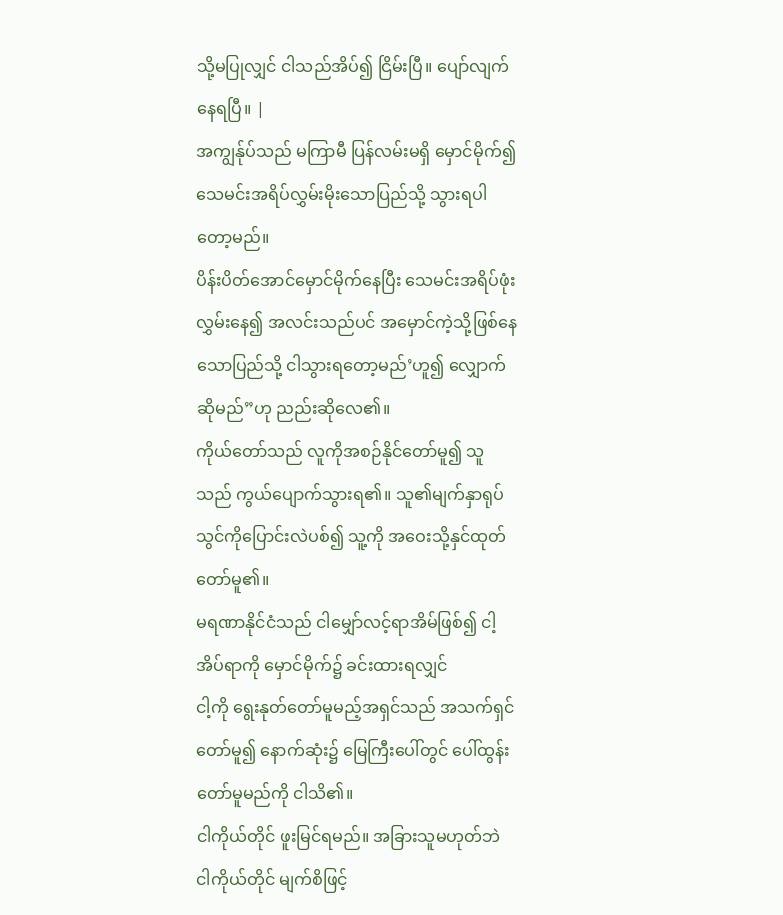သို့မပြုလျှင် ငါသည်အိပ်၍ ငြိမ်းပြီ။ ပျော်လျက်နေရပြီ။ |
အကျွန်ုပ်သည် မကြာမီ ပြန်လမ်းမရှိ မှောင်မိုက်၍ သေမင်းအရိပ်လွှမ်းမိုးသောပြည်သို့ သွားရပါတော့မည်။
ပိန်းပိတ်အောင်မှောင်မိုက်နေပြီး သေမင်းအရိပ်ဖုံးလွှမ်းနေ၍ အလင်းသည်ပင် အမှောင်ကဲ့သို့ဖြစ်နေသောပြည်သို့ ငါသွားရတော့မည်’ဟူ၍ လျှောက်ဆိုမည်”ဟု ညည်းဆိုလေ၏။
ကိုယ်တော်သည် လူကိုအစဉ်နိုင်တော်မူ၍ သူသည် ကွယ်ပျောက်သွားရ၏။ သူ၏မျက်နှာရုပ်သွင်ကိုပြောင်းလဲပစ်၍ သူ့ကို အဝေးသို့နှင်ထုတ်တော်မူ၏။
မရဏာနိုင်ငံသည် ငါမျှော်လင့်ရာအိမ်ဖြစ်၍ ငါ့အိပ်ရာကို မှောင်မိုက်၌ ခင်းထားရလျှင်
ငါ့ကို ရွေးနုတ်တော်မူမည့်အရှင်သည် အသက်ရှင်တော်မူ၍ နောက်ဆုံး၌ မြေကြီးပေါ်တွင် ပေါ်ထွန်းတော်မူမည်ကို ငါသိ၏။
ငါကိုယ်တိုင် ဖူးမြင်ရမည်။ အခြားသူမဟုတ်ဘဲ ငါကိုယ်တိုင် မျက်စိဖြင့်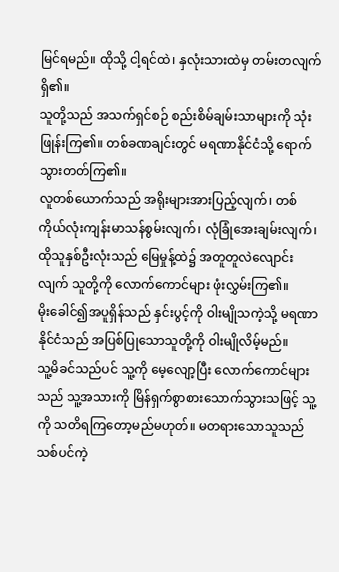မြင်ရမည်။ ထိုသို့ ငါ့ရင်ထဲ၊ နှလုံးသားထဲမှ တမ်းတလျက်ရှိ၏။
သူတို့သည် အသက်ရှင်စဉ် စည်းစိမ်ချမ်းသာများကို သုံးဖြုန်းကြ၏။ တစ်ခဏချင်းတွင် မရဏာနိုင်ငံသို့ ရောက်သွားတတ်ကြ၏။
လူတစ်ယောက်သည် အရိုးများအားပြည့်လျက်၊ တစ်ကိုယ်လုံးကျန်းမာသန်စွမ်းလျက်၊ လုံခြုံအေးချမ်းလျက်၊
ထိုသူနှစ်ဦးလုံးသည် မြေမှုန့်ထဲ၌ အတူတူလဲလျောင်းလျက် သူတို့ကို လောက်ကောင်များ ဖုံးလွှမ်းကြ၏။
မိုးခေါင်၍အပူရှိန်သည် နှင်းပွင့်ကို ဝါးမျိုသကဲ့သို့ မရဏာနိုင်ငံသည် အပြစ်ပြုသောသူတို့ကို ဝါးမျိုလိမ့်မည်။
သူ့မိခင်သည်ပင် သူ့ကို မေ့လျော့ပြီး လောက်ကောင်များသည် သူ့အသားကို မြိန်ရှက်စွာစားသောက်သွားသဖြင့် သူ့ကို သတိရကြတော့မည်မဟုတ်။ မတရားသောသူသည် သစ်ပင်ကဲ့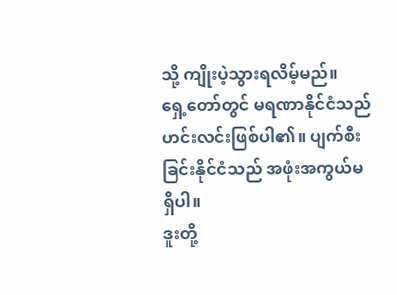သို့ ကျိုးပဲ့သွားရလိမ့်မည်။
ရှေ့တော်တွင် မရဏာနိုင်ငံသည် ဟင်းလင်းဖြစ်ပါ၏။ ပျက်စီးခြင်းနိုင်ငံသည် အဖုံးအကွယ်မရှိပါ။
ဒူးတို့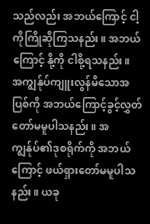သည်လည်း အဘယ်ကြောင့် ငါ့ကိုကြိုဆိုကြသနည်း။ အဘယ်ကြောင့် နို့ကို ငါစို့ရသနည်း။
အကျွန်ုပ်ကျူးလွန်မိသောအပြစ်ကို အဘယ်ကြောင့်ခွင့်လွှတ်တော်မမူပါသနည်း။ အကျွန်ုပ်၏ဒုစရိုက်ကို အဘယ်ကြောင့် ဖယ်ရှားတော်မမူပါသနည်း။ ယခု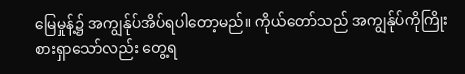မြေမှုန့်၌ အကျွန်ုပ်အိပ်ရပါတော့မည်။ ကိုယ်တော်သည် အကျွန်ုပ်ကိုကြိုးစားရှာသော်လည်း တွေ့ရ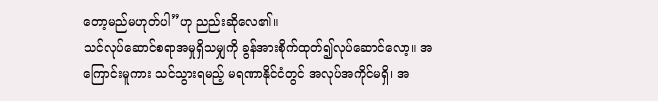တော့မည်မဟုတ်ပါ”ဟု ညည်းဆိုလေ၏။
သင်လုပ်ဆောင်စရာအမှုရှိသမျှကို ခွန်အားစိုက်ထုတ်၍လုပ်ဆောင်လော့။ အကြောင်းမူကား သင်သွားရမည့် မရဏာနိုင်ငံတွင် အလုပ်အကိုင်မရှိ၊ အ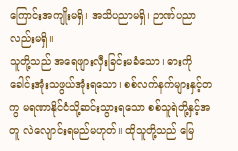ကြောင်းအကျိုးမရှိ၊ အသိပညာမရှိ၊ ဉာဏ်ပညာလည်းမရှိ။
သူတို့သည် အရေဖျားလှီးခြင်းမခံသော၊ ဓားကိုခေါင်းအုံးသဖွယ်အုံးရသော၊ စစ်လက်နက်များနှင့်တကွ မရဏာနိုင်ငံသို့ဆင်းသွားရသော စစ်သူရဲတို့နှင့်အတူ လဲလျောင်းရမည်မဟုတ်။ ထိုသူတို့သည် မြေ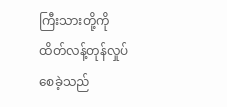ကြီးသားတို့ကို ထိတ်လန့်တုန်လှုပ်စေခဲ့သည်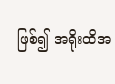ဖြစ်၍ အရိုးထိအ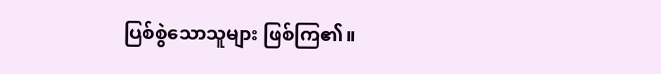ပြစ်စွဲသောသူများ ဖြစ်ကြ၏။